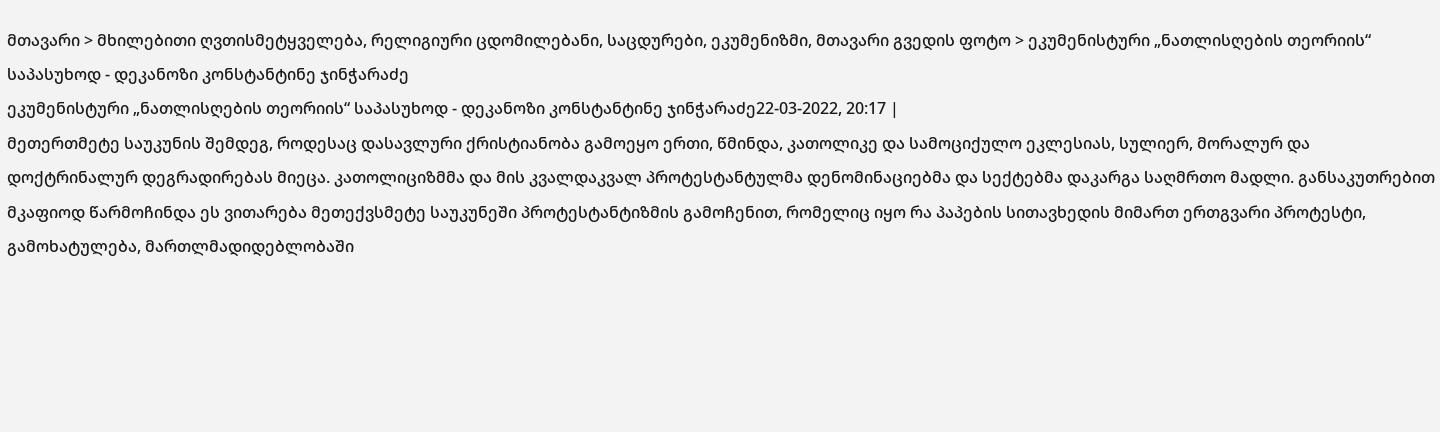მთავარი > მხილებითი ღვთისმეტყველება, რელიგიური ცდომილებანი, საცდურები, ეკუმენიზმი, მთავარი გვედის ფოტო > ეკუმენისტური „ნათლისღების თეორიის“ საპასუხოდ - დეკანოზი კონსტანტინე ჯინჭარაძე
ეკუმენისტური „ნათლისღების თეორიის“ საპასუხოდ - დეკანოზი კონსტანტინე ჯინჭარაძე22-03-2022, 20:17 |
მეთერთმეტე საუკუნის შემდეგ, როდესაც დასავლური ქრისტიანობა გამოეყო ერთი, წმინდა, კათოლიკე და სამოციქულო ეკლესიას, სულიერ, მორალურ და დოქტრინალურ დეგრადირებას მიეცა. კათოლიციზმმა და მის კვალდაკვალ პროტესტანტულმა დენომინაციებმა და სექტებმა დაკარგა საღმრთო მადლი. განსაკუთრებით მკაფიოდ წარმოჩინდა ეს ვითარება მეთექვსმეტე საუკუნეში პროტესტანტიზმის გამოჩენით, რომელიც იყო რა პაპების სითავხედის მიმართ ერთგვარი პროტესტი, გამოხატულება, მართლმადიდებლობაში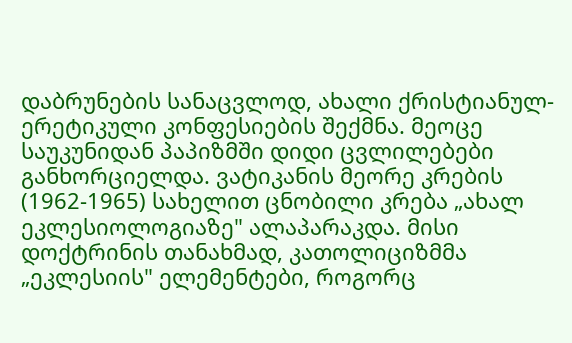დაბრუნების სანაცვლოდ, ახალი ქრისტიანულ-ერეტიკული კონფესიების შექმნა. მეოცე საუკუნიდან პაპიზმში დიდი ცვლილებები განხორციელდა. ვატიკანის მეორე კრების (1962-1965) სახელით ცნობილი კრება „ახალ ეკლესიოლოგიაზე" ალაპარაკდა. მისი დოქტრინის თანახმად, კათოლიციზმმა „ეკლესიის" ელემენტები, როგორც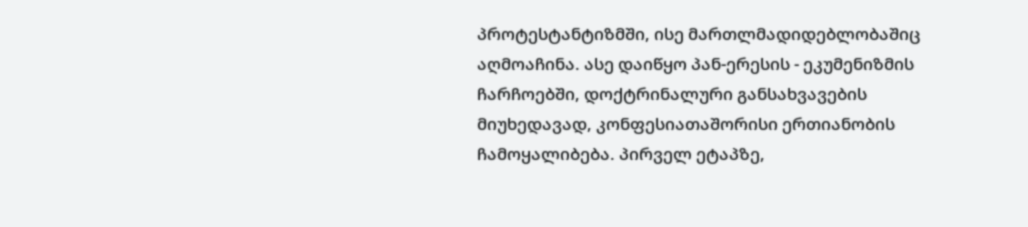პროტესტანტიზმში, ისე მართლმადიდებლობაშიც აღმოაჩინა. ასე დაიწყო პან-ერესის - ეკუმენიზმის ჩარჩოებში, დოქტრინალური განსახვავების მიუხედავად, კონფესიათაშორისი ერთიანობის ჩამოყალიბება. პირველ ეტაპზე,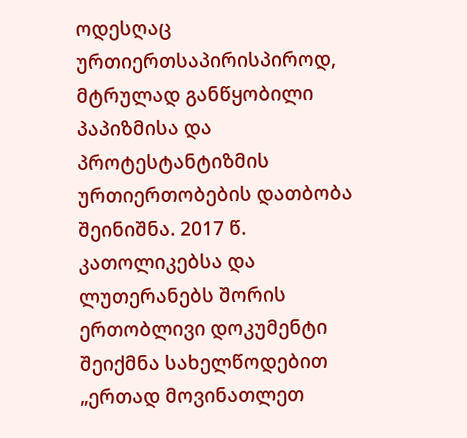ოდესღაც ურთიერთსაპირისპიროდ, მტრულად განწყობილი პაპიზმისა და პროტესტანტიზმის ურთიერთობების დათბობა შეინიშნა. 2017 წ. კათოლიკებსა და ლუთერანებს შორის ერთობლივი დოკუმენტი შეიქმნა სახელწოდებით „ერთად მოვინათლეთ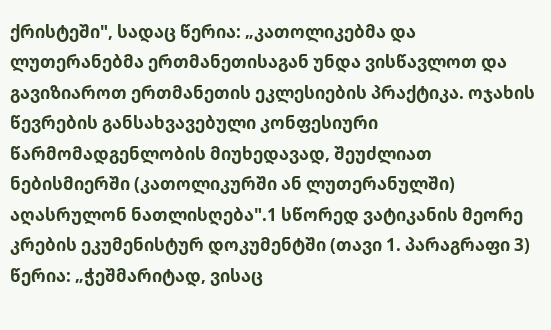ქრისტეში", სადაც წერია: „კათოლიკებმა და ლუთერანებმა ერთმანეთისაგან უნდა ვისწავლოთ და გავიზიაროთ ერთმანეთის ეკლესიების პრაქტიკა. ოჯახის წევრების განსახვავებული კონფესიური წარმომადგენლობის მიუხედავად, შეუძლიათ ნებისმიერში (კათოლიკურში ან ლუთერანულში) აღასრულონ ნათლისღება".1 სწორედ ვატიკანის მეორე კრების ეკუმენისტურ დოკუმენტში (თავი 1. პარაგრაფი 3) წერია: „ჭეშმარიტად, ვისაც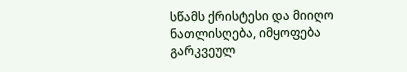სწამს ქრისტესი და მიიღო ნათლისღება, იმყოფება გარკვეულ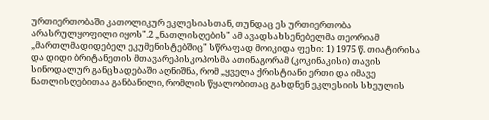ურთიერთობაში კათოლიკურ ეკლესიასთან, თუნდაც ეს ურთიერთობა არასრულყოფილი იყოს".2 „ნათლისღების" ამ ავადსახსენებელმა თეორიამ „მართლმადიდებელ ეკუმენისტებშიც" სწრაფად მოიკიდა ფეხი: 1) 1975 წ. თიატირისა და დიდი ბრიტანეთის მთავარეპისკოპოსმა ათინაგორამ (კოკინაკისი) თავის სინოდალურ განცხადებაში აღნიშნა, რომ „ყველა ქრისტიანი ერთი და იმავე ნათლისღებითაა განბანილი, რომლის წყალობითაც გახდნენ ეკლესიის სხეულის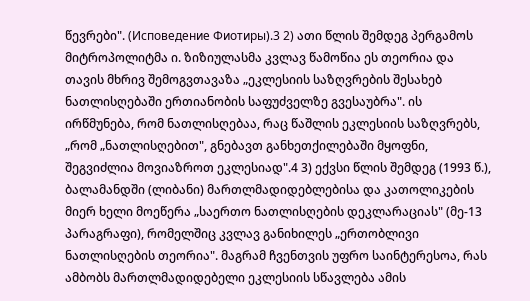წევრები". (Исповедение Фиотиры).3 2) ათი წლის შემდეგ პერგამოს მიტროპოლიტმა ი. ზიზიულასმა კვლავ წამოწია ეს თეორია და თავის მხრივ შემოგვთავაზა „ეკლესიის საზღვრების შესახებ ნათლისღებაში ერთიანობის საფუძველზე გვესაუბრა". ის ირწმუნება, რომ ნათლისღებაა, რაც წაშლის ეკლესიის საზღვრებს, „რომ „ნათლისღებით", გნებავთ განხეთქილებაში მყოფნი, შეგვიძლია მოვიაზროთ ეკლესიად".4 3) ექვსი წლის შემდეგ (1993 წ.), ბალამანდში (ლიბანი) მართლმადიდებლებისა და კათოლიკების მიერ ხელი მოეწერა „საერთო ნათლისღების დეკლარაციას" (მე-13 პარაგრაფი), რომელშიც კვლავ განიხილეს „ერთობლივი ნათლისღების თეორია". მაგრამ ჩვენთვის უფრო საინტერესოა, რას ამბობს მართლმადიდებელი ეკლესიის სწავლება ამის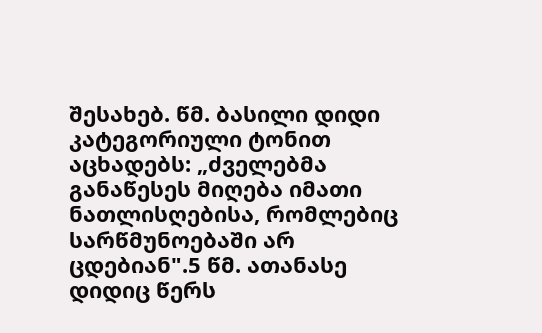შესახებ. წმ. ბასილი დიდი კატეგორიული ტონით აცხადებს: „ძველებმა განაწესეს მიღება იმათი ნათლისღებისა, რომლებიც სარწმუნოებაში არ ცდებიან".5 წმ. ათანასე დიდიც წერს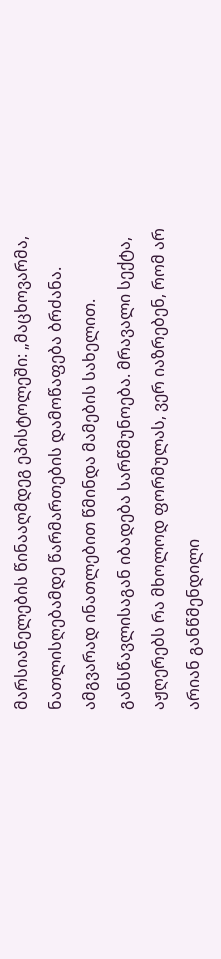მარსიანელების წინააღმდეგ ეპისტოლეში: „მაცხოვარმა, ნათლისღებამდე წარმართების დამოწაფება ბრძანა. ამგვარად ინათლებით წმინდა მამების სახელით. განსწავლისაგან იბადება სარწმუნოება. მრავალი სექტა, აჟღერებს რა მხოლოდ ფორმულას, ვერ იაზრებენ, რომ არ არიან განწმენდილი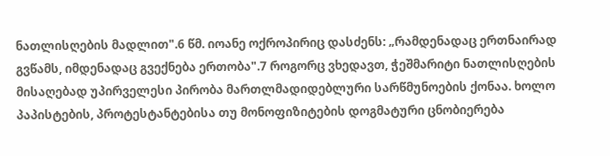ნათლისღების მადლით".6 წმ. იოანე ოქროპირიც დასძენს: „რამდენადაც ერთნაირად გვწამს, იმდენადაც გვექნება ერთობა".7 როგორც ვხედავთ, ჭეშმარიტი ნათლისღების მისაღებად უპირველესი პირობა მართლმადიდებლური სარწმუნოების ქონაა. ხოლო პაპისტების, პროტესტანტებისა თუ მონოფიზიტების დოგმატური ცნობიერება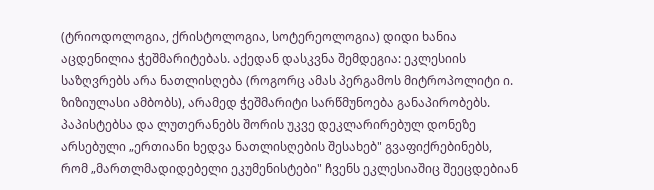(ტრიოდოლოგია, ქრისტოლოგია, სოტერეოლოგია) დიდი ხანია აცდენილია ჭეშმარიტებას. აქედან დასკვნა შემდეგია: ეკლესიის საზღვრებს არა ნათლისღება (როგორც ამას პერგამოს მიტროპოლიტი ი. ზიზიულასი ამბობს), არამედ ჭეშმარიტი სარწმუნოება განაპირობებს. პაპისტებსა და ლუთერანებს შორის უკვე დეკლარირებულ დონეზე არსებული „ერთიანი ხედვა ნათლისღების შესახებ" გვაფიქრებინებს, რომ „მართლმადიდებელი ეკუმენისტები" ჩვენს ეკლესიაშიც შეეცდებიან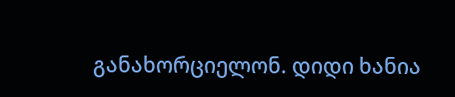განახორციელონ. დიდი ხანია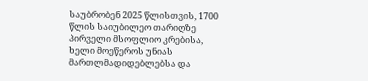საუბრობენ 2025 წლისთვის, 1700 წლის საიუბილეო თარიღზე პირველი მსოფლიო კრებისა, ხელი მოეწეროს უნიას მართლმადიდებლებსა და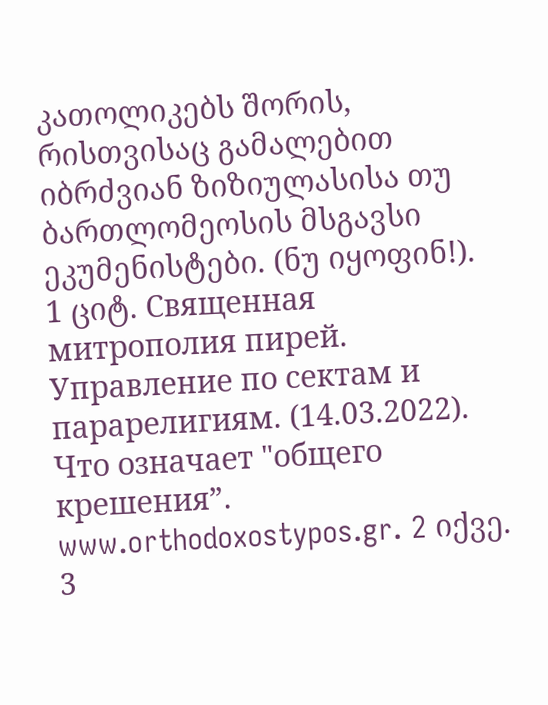კათოლიკებს შორის, რისთვისაც გამალებით იბრძვიან ზიზიულასისა თუ ბართლომეოსის მსგავსი ეკუმენისტები. (ნუ იყოფინ!).
1 ციტ. Священная митрополия пирей. Управление по сектам и парарелигиям. (14.03.2022). Что означает "общего крешения”. www.orthodoxostypos.gr. 2 იქვე. 3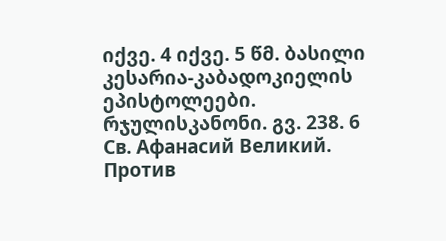იქვე. 4 იქვე. 5 წმ. ბასილი კესარია-კაბადოკიელის ეპისტოლეები. რჯულისკანონი. გვ. 238. 6 Св. Афанасий Великий. Против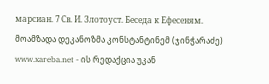марсиан. 7 Св. И. Злотоуст. Беседа к Ефесеням.
მოამზადა დეკანოზმა კონსტანტინემ (ჯინჭარაძე) www.xareba.net - ის რედაქცია უკან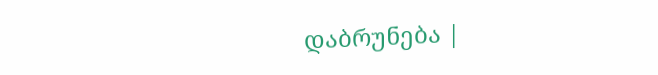დაბრუნება |